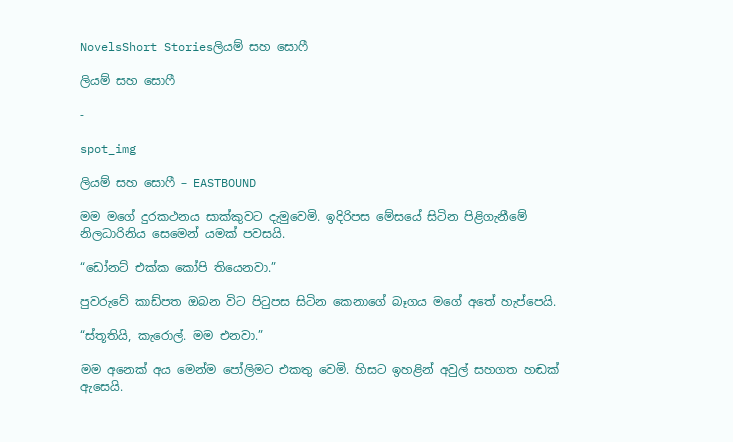NovelsShort Storiesලියම් සහ සොෆී

ලියම් සහ සොෆී

-

spot_img

ලියම් සහ සොෆී – EASTBOUND

මම මගේ දුරකථනය සාක්කුවට දැමුවෙමි. ඉදිරිපස මේසයේ සිටින පිළිගැනීමේ නිලධාරිනිය සෙමෙන් යමක් පවසයි.

“ඩෝනට් එක්ක කෝපි තියෙනවා.”

පුවරුවේ කාඩ්පත ඔබන විට පිටුපස සිටින කෙනාගේ බෑගය මගේ අතේ හැප්පෙයි.

“ස්තූතියි, කැරොල්. මම එනවා.”

මම අනෙක් අය මෙන්ම පෝලිමට එකතු වෙමි. හිසට ඉහළින් අවුල් සහගත හඬක් ඇසෙයි.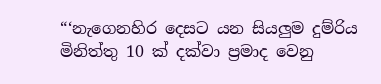“‘නැගෙනහිර දෙසට යන සියලුම දුම්රිය මිනිත්තු 10 ක් දක්වා ප්‍රමාද වෙනු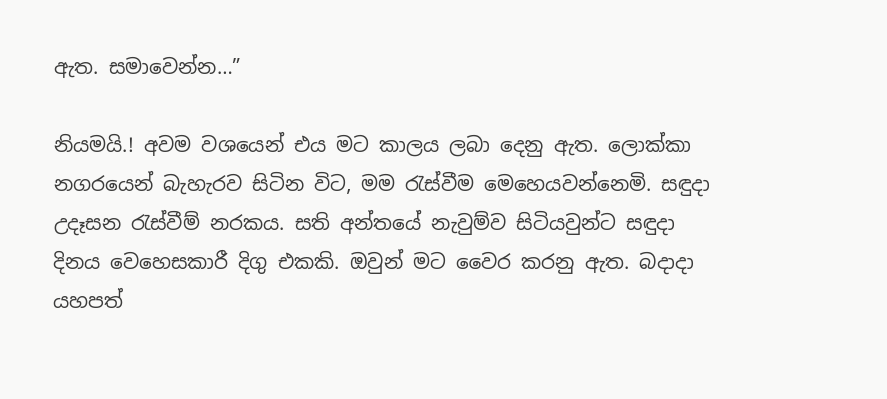ඇත. සමාවෙන්න…”

නියමයි.! අවම වශයෙන් එය මට කාලය ලබා දෙනු ඇත. ලොක්කා නගරයෙන් බැහැරව සිටින විට, මම රැස්වීම මෙහෙයවන්නෙමි. සඳුදා උදෑසන රැස්වීම් නරකය. සති අන්තයේ නැවුම්ව සිටියවුන්ට සඳුදා දිනය වෙහෙසකාරී දිගු එකකි. ඔවුන් මට වෛර කරනු ඇත. බදාදා යහපත්‍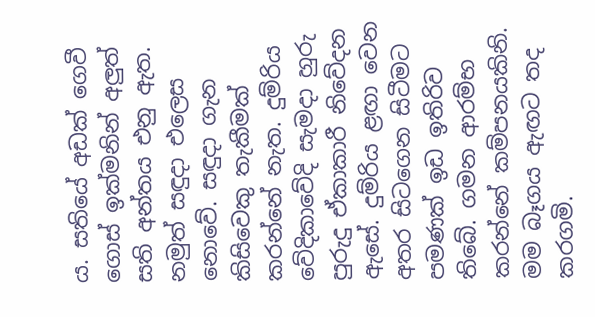ය. සතියේ අඩක් ගෙවී ගොස් ඉක්මනින් අලුත් සති අන්තය එනු ඇත. නමුත් සඳුදා එලෙස නොවේ. සඳුදා ගැන කිසිවෙකු තැකීමක් කරන්නේ නැත. දුම්රිය වේදිකාවේදි සැමදා හුරු පුරුදු ඒකාකාරී නිවේදන ඇසේ. දුම්රිය ළඟා වෙන අතර සිටගෙන සිටීමට පමණක් ඉඩ ඉතිරිව තිබේ. ගමන ආරම්භ කරන්නේ කම්පනයකිනි. මම බෑගය ඇඟට තද කරගමි.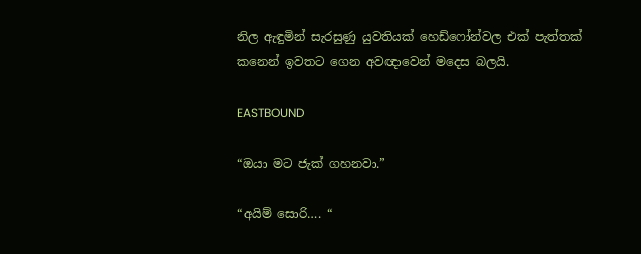නිල ඇඳුමින් සැරසුණු යුවතියක් හෙඩ්ෆෝන්වල එක් පැත්තක් කනෙන් ඉවතට ගෙන අවඥාවෙන් මදෙස බලයි.

EASTBOUND

“ඔයා මට ජැක් ගහනවා.”

“අයිම් සොරි…. “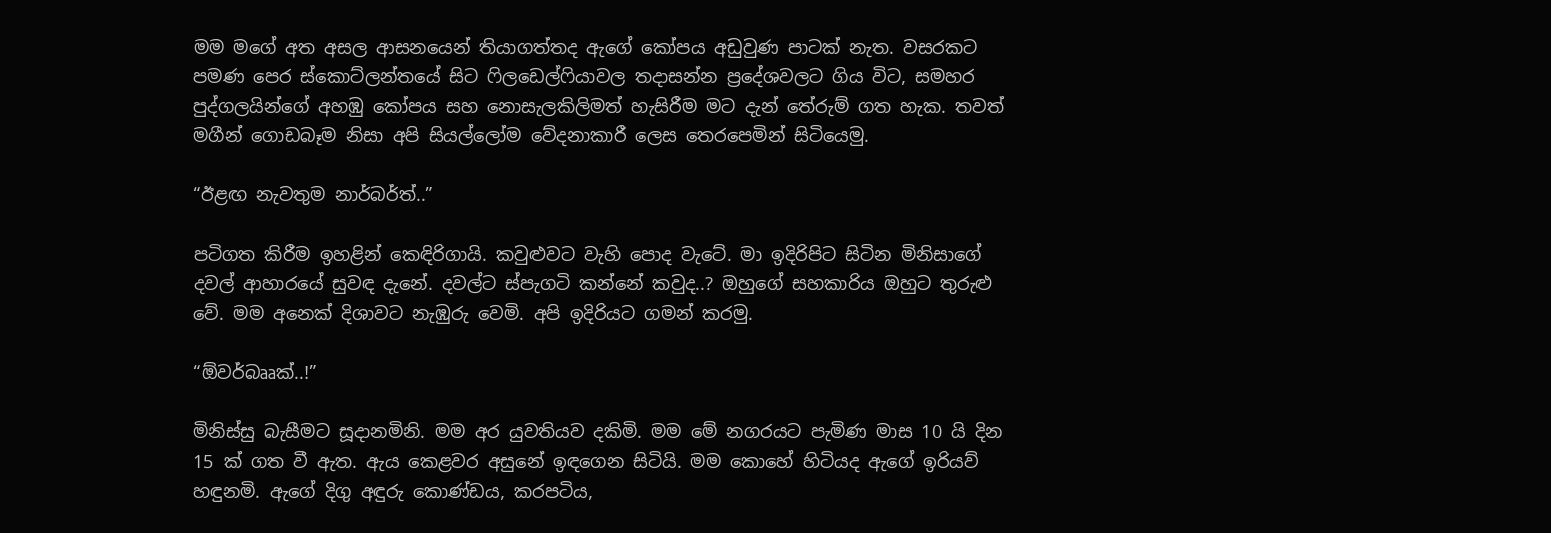මම මගේ අත අසල ආසනයෙන් තියාගත්තද ඇගේ කෝපය අඩුවුණ පාටක් නැත. වසරකට පමණ පෙර ස්කොට්ලන්තයේ සිට ෆිලඩෙල්ෆියාවල තදාසන්න ප්‍රදේශවලට ගිය විට, සමහර පුද්ගලයින්ගේ අහඹු කෝපය සහ නොසැලකිලිමත් හැසිරීම මට දැන් තේරුම් ගත හැක. තවත් මගීන් ගොඩබෑම නිසා අපි සියල්ලෝම වේදනාකාරී ලෙස තෙරපෙමින් සිටියෙමු.

“ඊළඟ නැවතුම නාර්බර්ත්..”

පටිගත කිරීම ඉහළින් කෙඳිරිගායි. කවුළුවට වැහි පොද වැටේ. මා ඉදිරිපිට සිටින මිනිසාගේ දවල් ආහාරයේ සුවඳ දැනේ. දවල්ට ස්පැගටි කන්නේ කවුද..? ඔහුගේ සහකාරිය ඔහුට තුරුළු වේ. මම අනෙක් දිශාවට නැඹුරු වෙමි. අපි ඉදිරියට ගමන් කරමු.

“ඕවර්බෲක්..!”

මිනිස්සු බැසීමට සූදානමිනි. මම අර යුවතියව දකිමි. මම මේ නගරයට පැමිණ මාස 10 යි දින 15 ක් ගත වී ඇත. ඇය කෙළවර අසුනේ ඉඳගෙන සිටියි. මම කොහේ හිටියද ඇගේ ඉරියව් හඳුනමි. ඇගේ දිගු අඳුරු කොණ්ඩය, කරපටිය,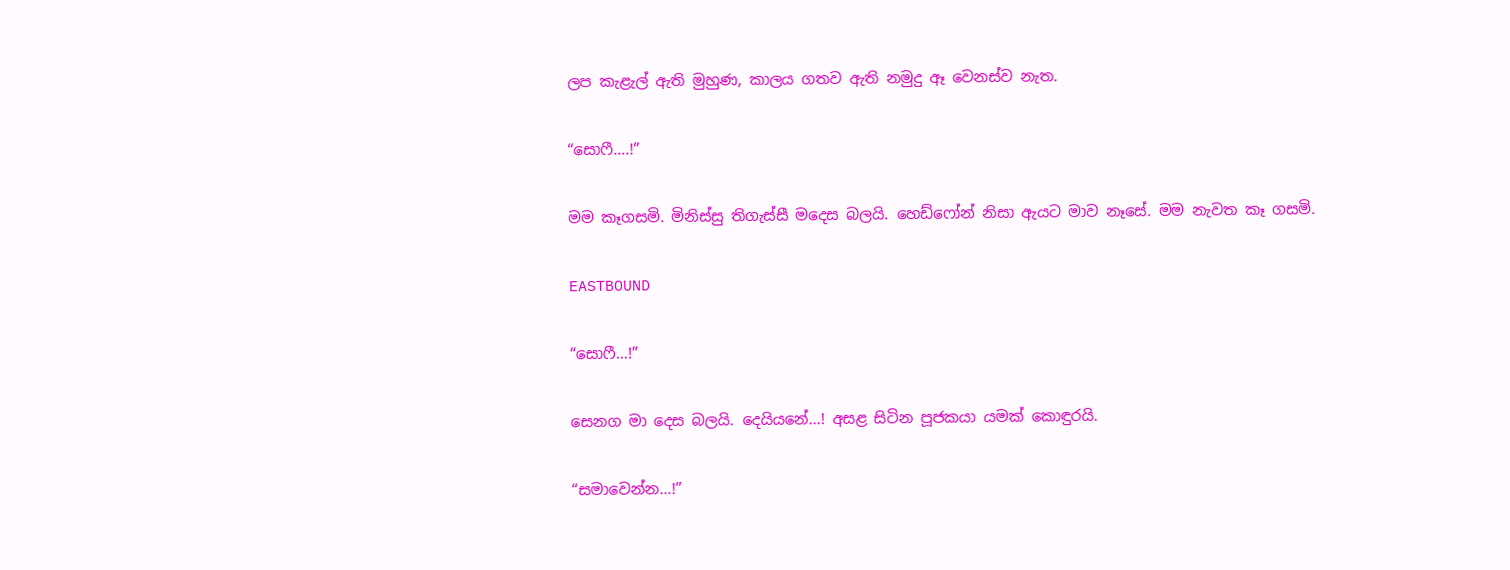ලප කැළැල් ඇති මුහුණ, කාලය ගතව ඇති නමුදු ඈ වෙනස්ව නැත.

“සොෆී….!”

මම කෑගසමි. මිනිස්සු තිගැස්සී මදෙස බලයි. හෙඩ්ෆෝන් නිසා ඇයට මාව නෑසේ. මම නැවත කෑ ගසමි.

EASTBOUND

“සොෆී…!”

සෙනග මා දෙස බලයි. දෙයියනේ…! අසළ සිටින පූජකයා යමක් කොඳුර‍යි.

“සමාවෙන්න…!”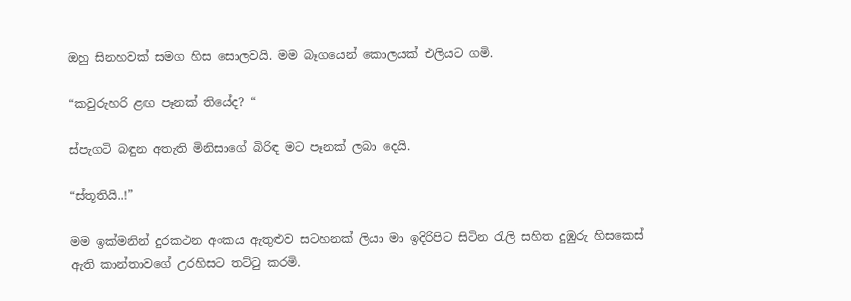ඔහු සිනහවක් සමග හිස සොලවයි. මම බෑගයෙන් කොලයක් එලියට ගමි.

“කවුරුහරි ළඟ පෑනක් තියේද? “

ස්පැගටි බඳුන අතැති මිනිසාගේ බිරිඳ මට පෑනක් ලබා දෙයි.

“ස්තූතියි..!”

මම ඉක්මනින් දුරකථන අංකය ඇතුළුව සටහනක් ලියා මා ඉදිරිපිට සිටින රැලි සහිත දුඹුරු හිසකෙස් ඇති කාන්තාවගේ උරහිසට තට්ටු කරමි.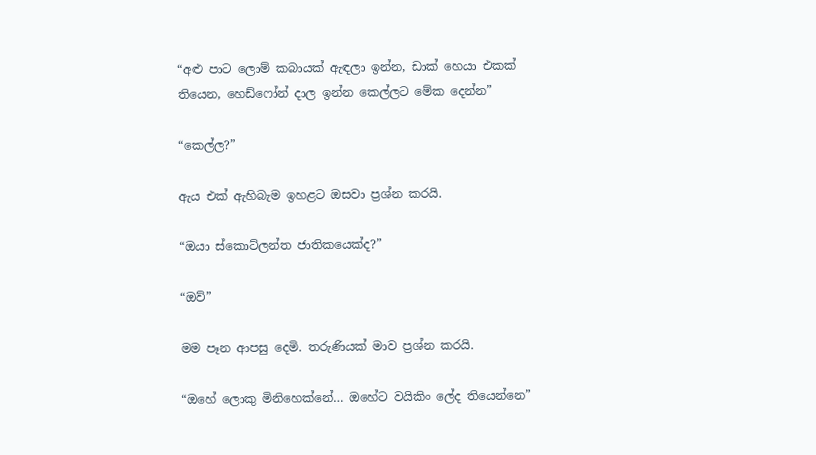“අළු පාට ලොම් කබායක් ඇඳලා ඉන්න, ඩාක් හෙයා එකක් තියෙන, හෙඩ්ෆෝන් දාල ඉන්න කෙල්ලට මේක දෙන්න”

“කෙල්ල?”

ඇය එක් ඇහිබැම ඉහළට ඔසවා ප්‍රශ්න කරයි.

“ඔයා ස්කොට්ලන්ත ජාතිකයෙක්ද?”

“ඔව්”

මම පෑන ආපසු දෙමි. තරුණියක් මාව ප්‍රශ්න කරයි.

“ඔහේ ලොකු මිනිහෙක්නේ… ඔහේට වයිකිං ලේද තියෙන්නෙ”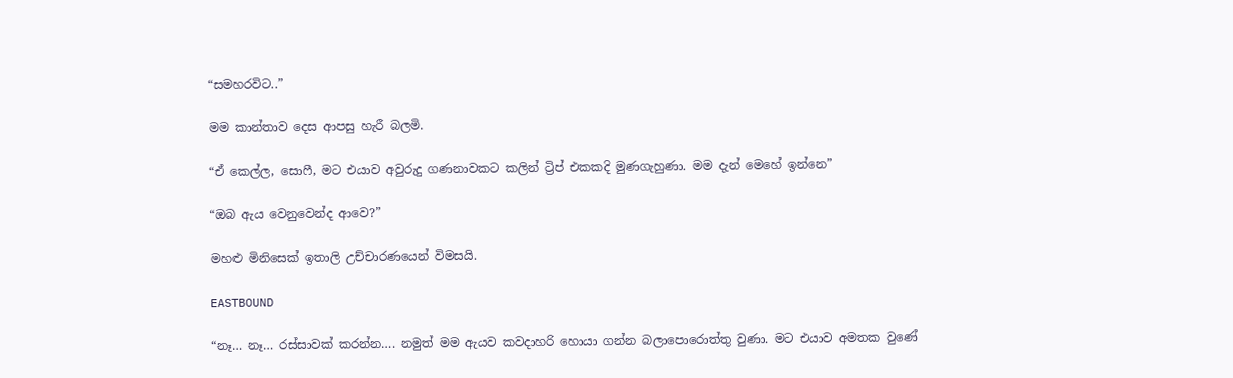“සමහරවිට..”

මම කාන්තාව දෙස ආපසු හැරී බලමි.

“ඒ කෙල්ල, සොෆී, මට එයාව අවුරුදු ගණනාවකට කලින් ට්‍රිප් එකකදි මුණගැහුණා. මම දැන් මෙහේ ඉන්නෙ”

“ඔබ ඇය වෙනුවෙන්ද ආවෙ?”

මහළු මිනිසෙක් ඉතාලි උච්චාරණයෙන් විමසයි.

EASTBOUND

“නෑ… නෑ… රස්සාවක් කරන්න…. නමුත් මම ඇයව කවදාහරි හොයා ගන්න බලාපොරොත්තු වුණා. මට එයාව අමතක වුණේ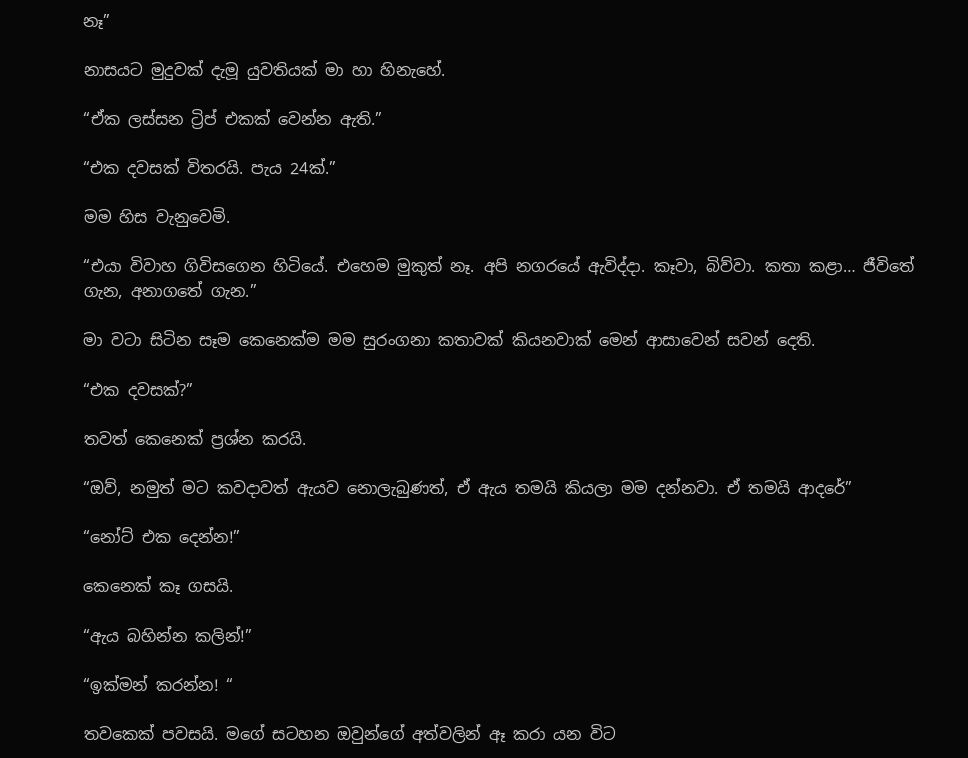නෑ”

නාසයට මුදුවක් දැමූ යුවතියක් මා හා හිනැහේ.

“ඒක ලස්සන ට්‍රිප් එකක් වෙන්න ඇති.”

“එක දවසක් විතරයි. පැය 24ක්.”

මම හිස වැනුවෙමි.

“එයා විවාහ ගිවිසගෙන හිටියේ. එහෙම මුකුත් නෑ. අපි නගරයේ ඇවිද්දා. කෑවා, බිව්වා. කතා කළා… ජීවිතේ ගැන, අනාගතේ ගැන.”

මා වටා සිටින සෑම කෙනෙක්ම මම සුරංගනා කතාවක් කියනවාක් මෙන් ආසාවෙන් සවන් දෙති.

“එක දවසක්?”

තවත් කෙනෙක් ප්‍රශ්න කරයි.

“ඔව්, නමුත් මට කවදාවත් ඇයව නොලැබුණත්, ඒ ඇය තමයි කියලා මම දන්නවා. ඒ තමයි ආදරේ”

“නෝට් එක දෙන්න!”

කෙනෙක් කෑ ගසයි.

“ඇය බහින්න කලින්!”

“ඉක්මන් කරන්න! “

තවකෙක් පවසයි. මගේ සටහන ඔවුන්ගේ අත්වලින් ඈ කරා යන විට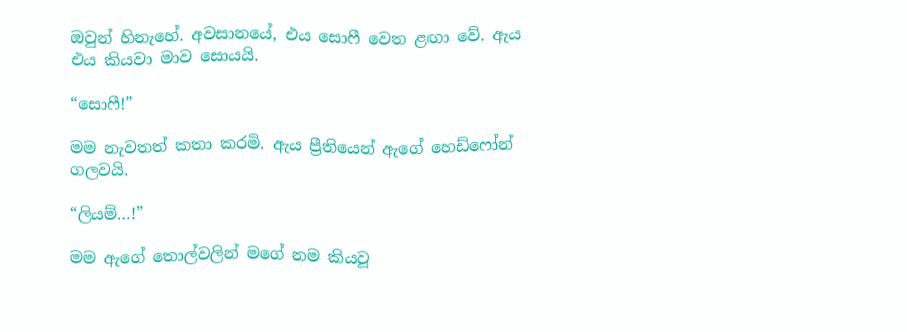ඔවුන් හිනැහේ. අවසානයේ, එය සොෆී වෙත ළඟා වේ. ඇය එය කියවා මාව සොයයි.

“සොෆී!”

මම නැවතත් කතා කරමි. ඇය ප්‍රීතියෙන් ඇගේ හෙඩ්ෆෝන් ගලවයි.

“ලියම්…!”

මම ඇගේ තොල්වලින් මගේ නම කියවූ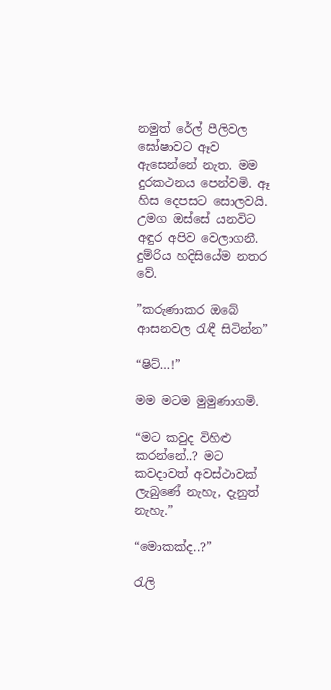නමුත් රේල් පීලිවල ඝෝෂාවට ඈව ඇසෙන්නේ නැත. මම දුරකථනය පෙන්වමි. ඈ හිස දෙපසට සොලවයි. උමග ඔස්සේ යනවිට අඳුර අපිව වෙලාගනී. දුම්රිය හදිසියේම නතර වේ.

”කරුණාකර ඔබේ ආසනවල රැඳී සිටින්න”

“ෂිට්…!”

මම මටම මුමුණාගමි.

“මට කවුද විහිළු කරන්නේ..? මට කවදාවත් අවස්ථාවක් ලැබුණේ නැහැ, දැනුත් නැහැ.”

“මොකක්ද..?”

රැලි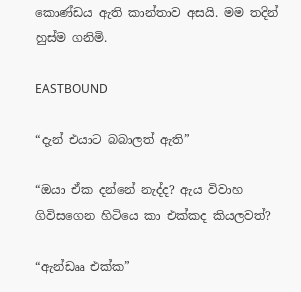කොණ්ඩය ඇති කාන්තාව අසයි. මම තදින් හුස්ම ගනිමි.

EASTBOUND

“දැන් එයාට බබාලත් ඇති”

“ඔයා ඒක දන්නේ නැද්ද? ඇය විවාහ ගිවිසගෙන හිටියෙ කා එක්කද කියලවත්?

“ඇන්ඩෲ එක්ක”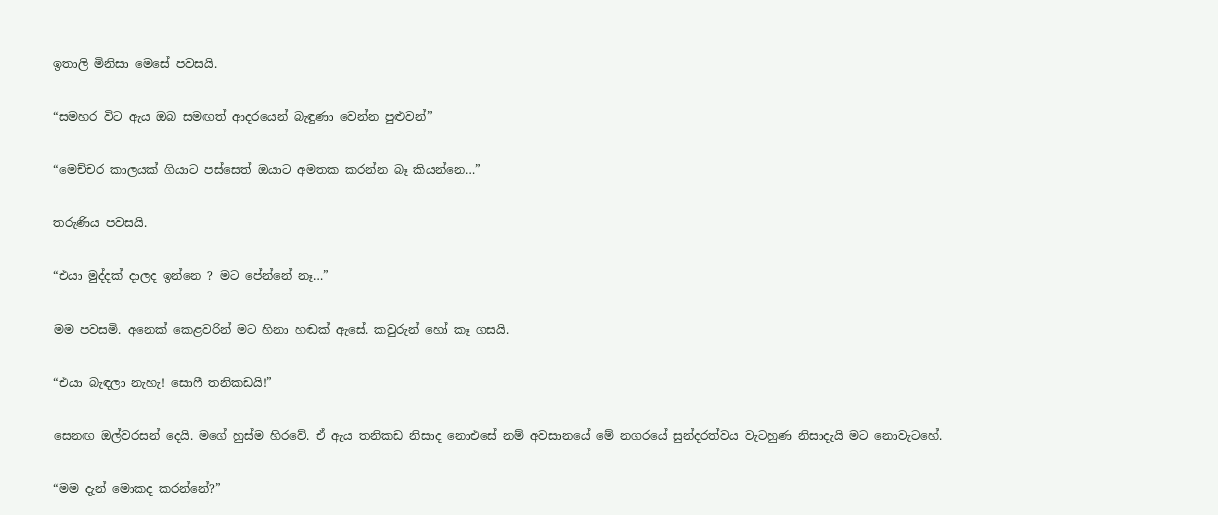ඉතාලි මිනිසා මෙසේ පවසයි.

“සමහර විට ඇය ඔබ සමඟත් ආදරයෙන් බැඳුණා වෙන්න පුළුවන්”

“මෙච්චර කාලයක් ගියාට පස්සෙත් ඔයාට අමතක කරන්න බෑ කියන්නෙ…”

තරුණිය පවසයි.

“එයා මුද්දක් දාලද ඉන්නෙ ? මට පේන්නේ නෑ…”

මම පවසමි. අනෙක් කෙළවරින් මට හිනා හඬක් ඇසේ. කවුරුන් හෝ කෑ ගසයි.

“එයා බැඳලා නැහැ! සොෆී තනිකඩයි!”

සෙනඟ ඔල්වරසන් දෙයි. මගේ හුස්ම හිරවේ. ඒ ඇය තනිකඩ නිසාද නොඑසේ නම් අවසානයේ මේ නගරයේ සුන්දරත්වය වැටහුණ නිසාදැයි මට නොවැටහේ.

“මම දැන් මොකද කරන්නේ?”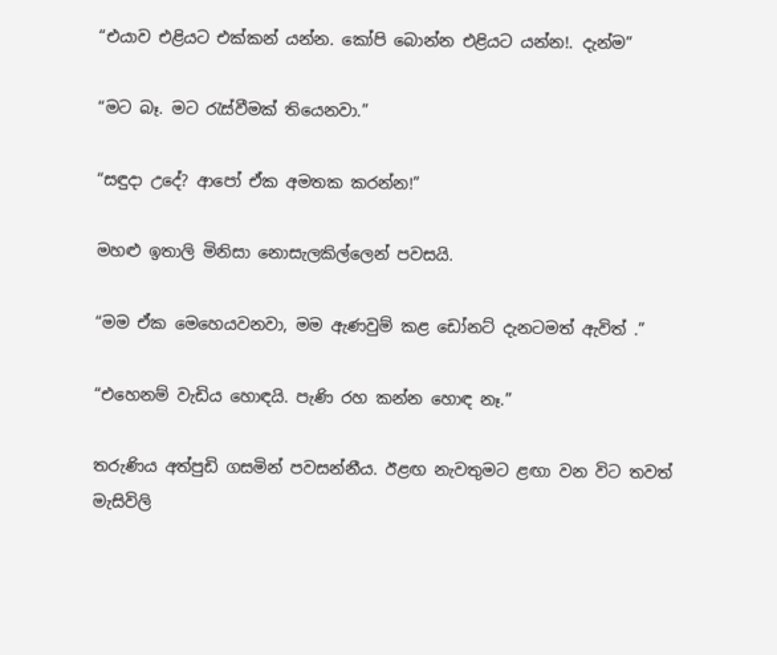“එයාව එළියට එක්කන් යන්න. කෝපි බොන්න එළියට යන්න!. දැන්ම”

“මට බෑ. මට රැස්වීමක් තියෙනවා.”

“සඳුදා උදේ? ආපෝ ඒක අමතක කරන්න!”

මහළු ඉතාලි මිනිසා නොසැලකිල්ලෙන් පවසයි.

“මම ඒක මෙහෙයවනවා, මම ඇණවුම් කළ ඩෝනට් දැනටමත් ඇවිත් .”

“එහෙනම් වැඩිය හොඳයි. පැණි රහ කන්න හොඳ නෑ.”

තරුණිය අත්පුඩි ගසමින් පවසන්නීය. ඊළඟ නැවතුමට ළඟා වන විට තවත් මැසිවිලි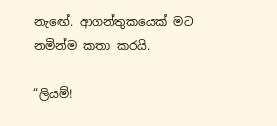නැඟේ. ආගන්තුකයෙක් මට නමින්ම කතා කරයි.

“ලියම්!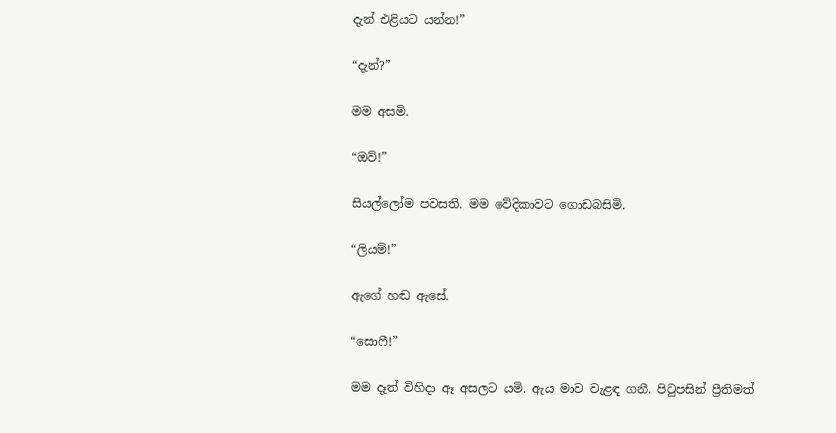දැන් එළියට යන්න!”

“දැන්?”

මම අසමි.

“ඔව්!”

සියල්ලෝම පවසති. මම වේදිකාවට ගොඩබසිමි.

“ලියම්!”

ඇගේ හඬ ඇසේ.

“සොෆී!”

මම දෑත් විහිදා ඈ අසලට යමි. ඇය මාව වැළඳ ගනී. පිටුපසින් ප්‍රීතිමත්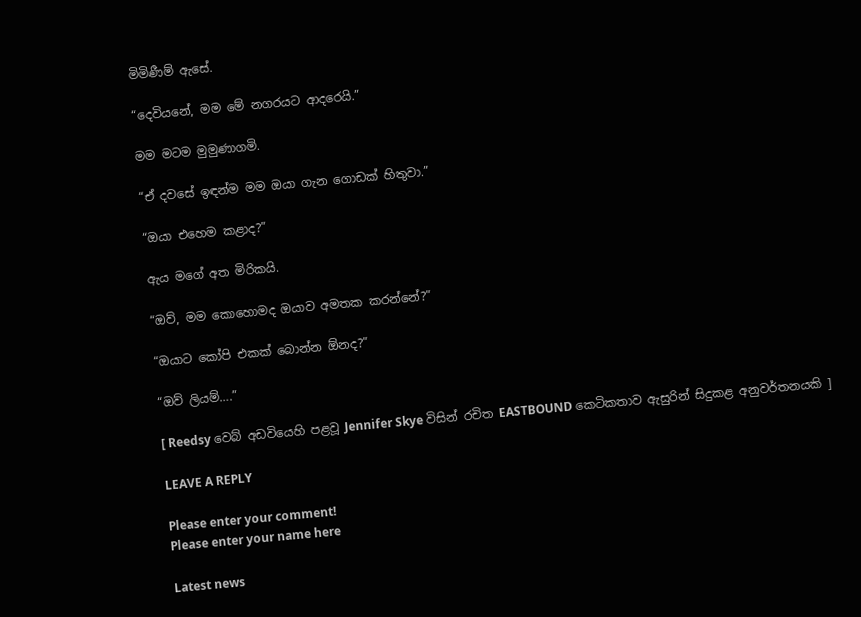මිමිණීම් ඇසේ.

“දෙවියනේ, මම මේ නගරයට ආදරෙයි.”

මම මටම මුමුණාගමි.

“ඒ දවසේ ඉඳන්ම මම ඔයා ගැන ගොඩක් හිතුවා.”

“ඔයා එහෙම කළාද?”

ඇය මගේ අත මිරිකයි.

“ඔව්, මම කොහොමද ඔයාව අමතක කරන්නේ?”

“ඔයාට කෝපි එකක් බොන්න ඕනද?”

“ඔව් ලියම්….”

[ Reedsy වෙබ් අඩවියෙහි පළවූ Jennifer Skye විසින් රචිත EASTBOUND කෙටිකතාව ඇසුරින් සිදුකළ අනුවර්තනයකි ]

LEAVE A REPLY

Please enter your comment!
Please enter your name here

Latest news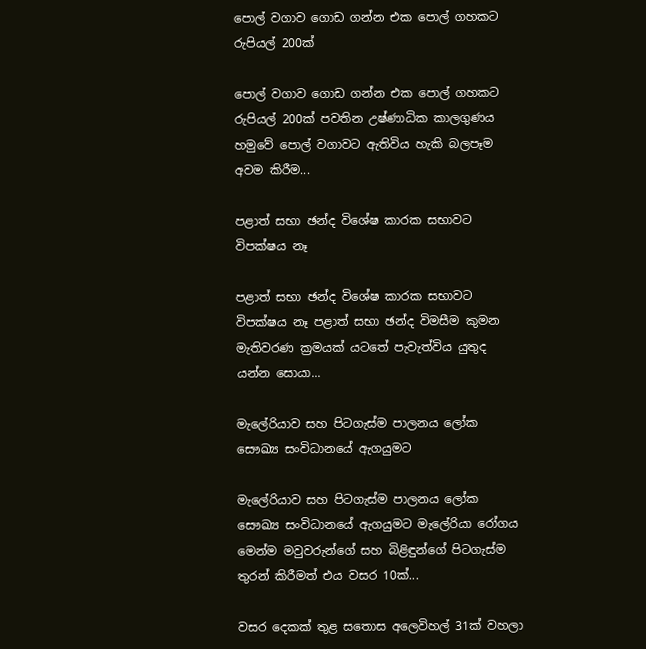පොල් වගාව ගොඩ ගන්න එක පොල් ගහකට රුපියල් 200ක්

පොල් වගාව ගොඩ ගන්න එක පොල් ගහකට රුපියල් 200ක් පවතින උෂ්ණාධික කාලගුණය හමුවේ පොල් වගාවට ඇතිවිය හැකි බලපෑම අවම කිරීම...

පළාත් සභා ඡන්ද විශේෂ කාරක සභාවට විපක්ෂය නෑ

පළාත් සභා ඡන්ද විශේෂ කාරක සභාවට විපක්ෂය නෑ පළාත් සභා ඡන්ද විමසීම කුමන මැතිවරණ ක්‍රමයක් යටතේ පැවැත්විය යුතුද යන්න සොයා...

මැලේරියාව සහ පිටගැස්ම පාලනය ලෝක සෞඛ්‍ය සංවිධානයේ ඇගයුමට

මැලේරියාව සහ පිටගැස්ම පාලනය ලෝක සෞඛ්‍ය සංවිධානයේ ඇගයුමට මැලේරියා රෝගය මෙන්ම මවුවරුන්ගේ සහ බිළිඳුන්ගේ පිටගැස්ම තුරන් කිරීමත් එය වසර 10ක්...

වසර දෙකක් තුළ සතොස අලෙවිහල් 31ක් වහලා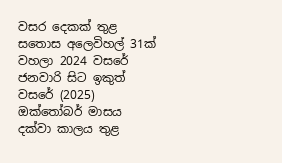වසර දෙකක් තුළ සතොස අලෙවිහල් 31ක් වහලා 2024 වසරේ ජනවාරි සිට ඉකුත් වසරේ (2025) ඔක්තෝබර් මාසය දක්වා කාලය තුළ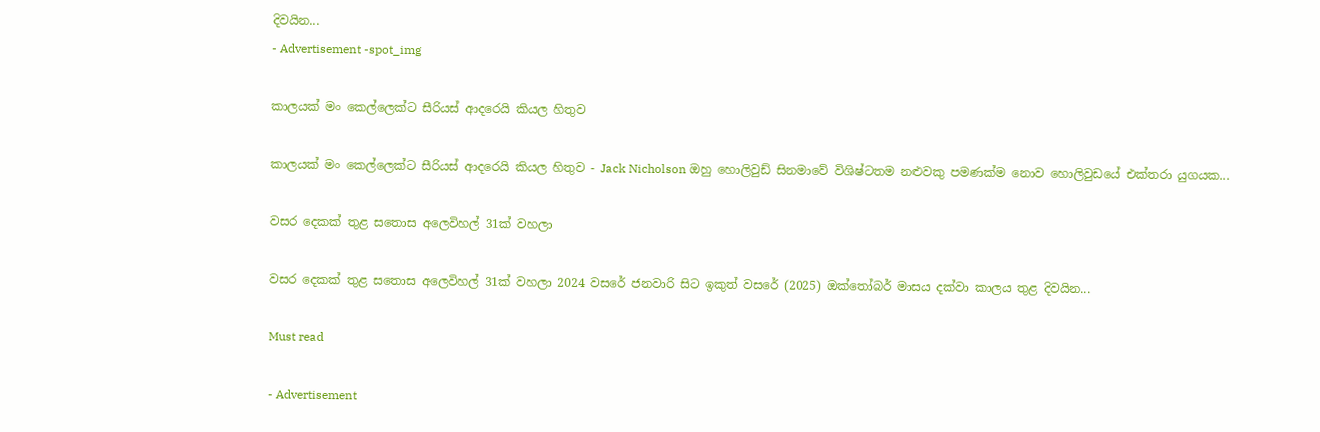දිවයින...
- Advertisement -spot_img

කාලයක් මං කෙල්ලෙක්ට සීරියස් ආදරෙයි කියල හිතුව

කාලයක් මං කෙල්ලෙක්ට සීරියස් ආදරෙයි කියල හිතුව - Jack Nicholson ඔහු හොලිවුඩ් සිනමාවේ විශිෂ්ටතම නළුවකු පමණක්ම නොව හොලිවුඩයේ එක්තරා යුගයක...

වසර දෙකක් තුළ සතොස අලෙවිහල් 31ක් වහලා

වසර දෙකක් තුළ සතොස අලෙවිහල් 31ක් වහලා 2024 වසරේ ජනවාරි සිට ඉකුත් වසරේ (2025) ඔක්තෝබර් මාසය දක්වා කාලය තුළ දිවයින...

Must read

- Advertisement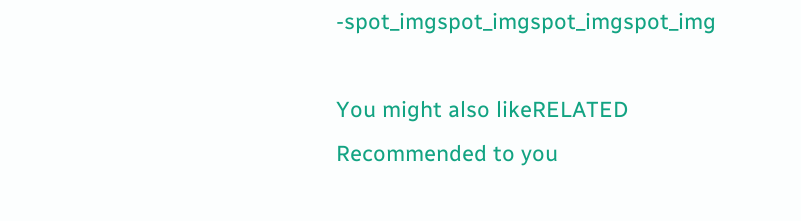-spot_imgspot_imgspot_imgspot_img

You might also likeRELATED
Recommended to you